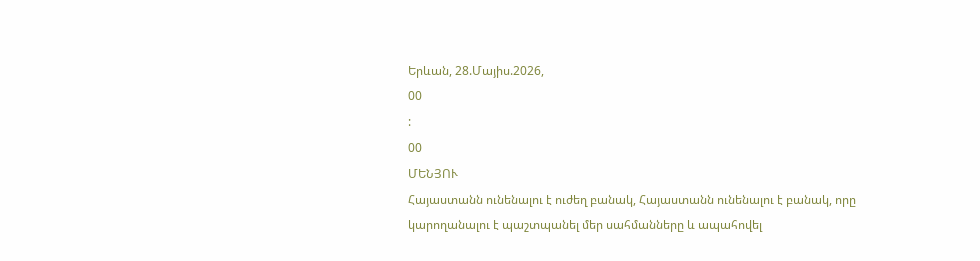Երևան, 28.Մայիս.2026,
00
:
00
ՄԵՆՅՈՒ
Հայաստանն ունենալու է ուժեղ բանակ, Հայաստանն ունենալու է բանակ, որը կարողանալու է պաշտպանել մեր սահմանները և ապահովել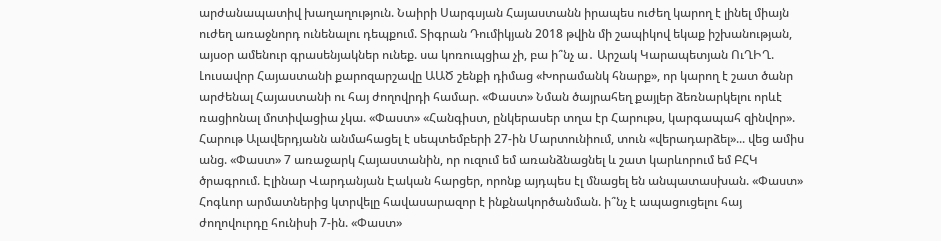արժանապատիվ խաղաղություն. Նաիրի Սարգսյան Հայաստանն իրապես ուժեղ կարող է լինել միայն ուժեղ առաջնորդ ունենալու դեպքում. Տիգրան Դումիկյան 2018 թվին մի շապիկով եկաք իշխանության, այսօր ամենուր գրասենյակներ ունեք. սա կոռուպցիա չի, բա ի՞նչ ա․ Արշակ Կարապետյան ՈւՂԻՂ. Լուսավոր Հայաստանի քարոզարշավը ԱԱԾ շենքի դիմաց «Խորամանկ հնարք», որ կարող է շատ ծանր արժենալ Հայաստանի ու հայ ժողովրդի համար. «Փաստ» Նման ծայրահեղ քայլեր ձեռնարկելու որևէ ռացիոնալ մոտիվացիա չկա. «Փաստ» «Հանգիստ, ընկերասեր տղա էր Հարութս, կարգապահ զինվոր». Հարութ Ալավերդյանն անմահացել է սեպտեմբերի 27-ին Մարտունիում, տուն «վերադարձել»... վեց ամիս անց. «Փաստ» 7 առաջարկ Հայաստանին, որ ուզում եմ առանձնացնել և շատ կարևորում եմ ԲՀԿ ծրագրում. Էլինար Վարդանյան Էական հարցեր, որոնք այդպես էլ մնացել են անպատասխան. «Փաստ» Հոգևոր արմատներից կտրվելը հավասարազոր է ինքնակործանման. ի՞նչ է ապացուցելու հայ ժողովուրդը հունիսի 7-ին. «Փաստ»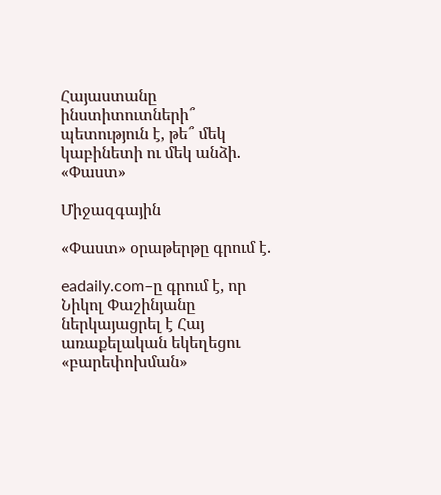Հայաստանը ինստիտուտների՞ պետություն է, թե՞ մեկ կաբինետի ու մեկ անձի. «Փաստ»

Միջազգային

«Փաստ» օրաթերթը գրում է.

eadaily.com–ը գրում է, որ Նիկոլ Փաշինյանը ներկայացրել է Հայ առաքելական եկեղեցու «բարեփոխման»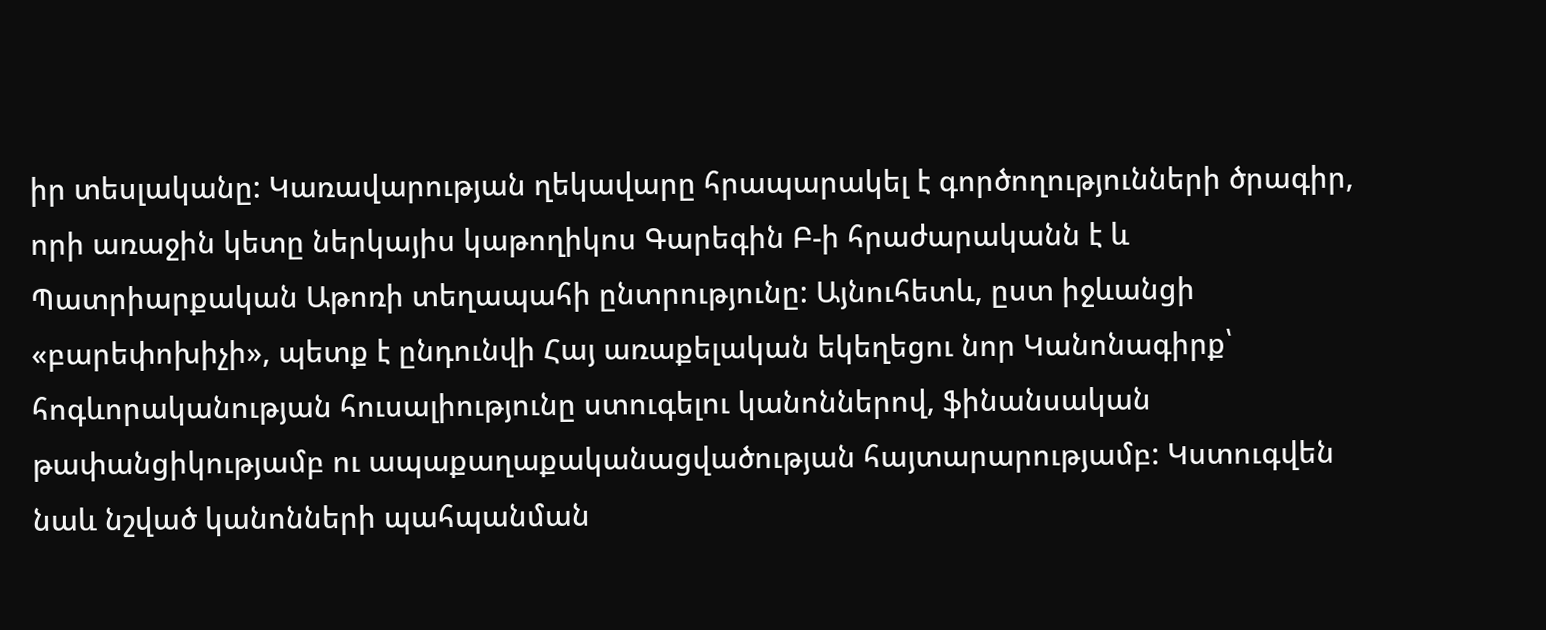իր տեսլականը: Կառավարության ղեկավարը հրապարակել է գործողությունների ծրագիր, որի առաջին կետը ներկայիս կաթողիկոս Գարեգին Բ-ի հրաժարականն է և Պատրիարքական Աթոռի տեղապահի ընտրությունը: Այնուհետև, ըստ իջևանցի «բարեփոխիչի», պետք է ընդունվի Հայ առաքելական եկեղեցու նոր Կանոնագիրք՝ հոգևորականության հուսալիությունը ստուգելու կանոններով, ֆինանսական թափանցիկությամբ ու ապաքաղաքականացվածության հայտարարությամբ: Կստուգվեն նաև նշված կանոնների պահպանման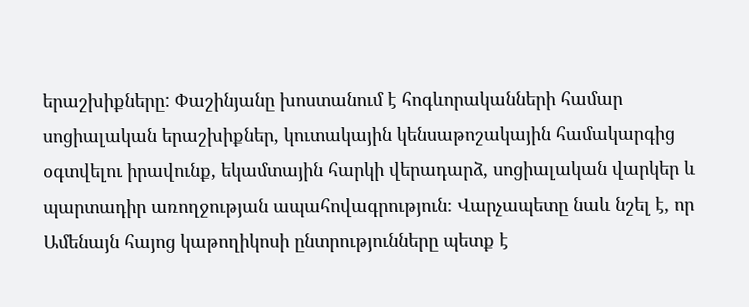երաշխիքները: Փաշինյանը խոստանում է հոգևորականների համար սոցիալական երաշխիքներ, կուտակային կենսաթոշակային համակարգից օգտվելու իրավունք, եկամտային հարկի վերադարձ, սոցիալական վարկեր և պարտադիր առողջության ապահովագրություն։ Վարչապետը նաև նշել է, որ Ամենայն հայոց կաթողիկոսի ընտրությունները պետք է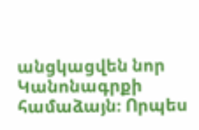անցկացվեն նոր Կանոնագրքի համաձայն։ Որպես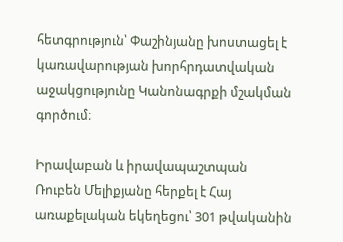հետգրություն՝ Փաշինյանը խոստացել է կառավարության խորհրդատվական աջակցությունը Կանոնագրքի մշակման գործում։

Իրավաբան և իրավապաշտպան Ռուբեն Մելիքյանը հերքել է Հայ առաքելական եկեղեցու՝ 301 թվականին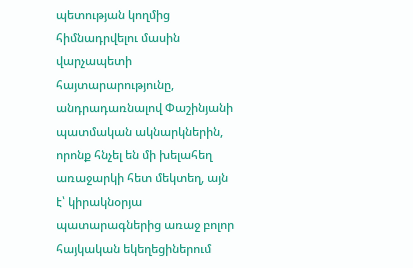պետության կողմից հիմնադրվելու մասին վարչապետի հայտարարությունը, անդրադառնալով Փաշինյանի պատմական ակնարկներին, որոնք հնչել են մի խելահեղ առաջարկի հետ մեկտեղ, այն է՝ կիրակնօրյա պատարագներից առաջ բոլոր հայկական եկեղեցիներում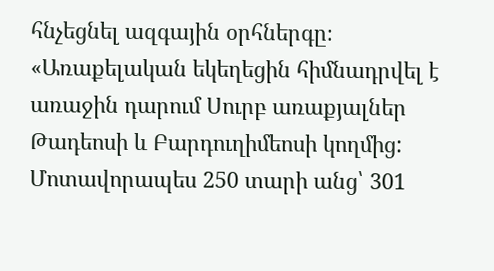հնչեցնել ազգային օրհներգը։ «Առաքելական եկեղեցին հիմնադրվել է առաջին դարում Սուրբ առաքյալներ Թադեոսի և Բարդուղիմեոսի կողմից: Մոտավորապես 250 տարի անց՝ 301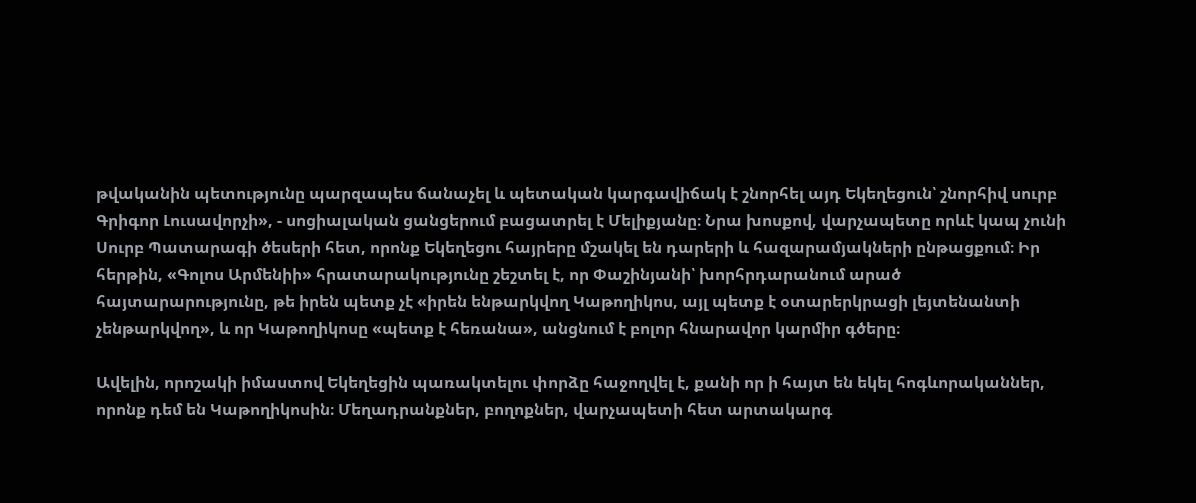թվականին պետությունը պարզապես ճանաչել և պետական կարգավիճակ է շնորհել այդ Եկեղեցուն՝ շնորհիվ սուրբ Գրիգոր Լուսավորչի», - սոցիալական ցանցերում բացատրել է Մելիքյանը։ Նրա խոսքով, վարչապետը որևէ կապ չունի Սուրբ Պատարագի ծեսերի հետ, որոնք Եկեղեցու հայրերը մշակել են դարերի և հազարամյակների ընթացքում։ Իր հերթին, «Գոլոս Արմենիի» հրատարակությունը շեշտել է, որ Փաշինյանի՝ խորհրդարանում արած հայտարարությունը, թե իրեն պետք չէ «իրեն ենթարկվող Կաթողիկոս, այլ պետք է օտարերկրացի լեյտենանտի չենթարկվող», և որ Կաթողիկոսը «պետք է հեռանա», անցնում է բոլոր հնարավոր կարմիր գծերը։

Ավելին, որոշակի իմաստով Եկեղեցին պառակտելու փորձը հաջողվել է, քանի որ ի հայտ են եկել հոգևորականներ, որոնք դեմ են Կաթողիկոսին։ Մեղադրանքներ, բողոքներ, վարչապետի հետ արտակարգ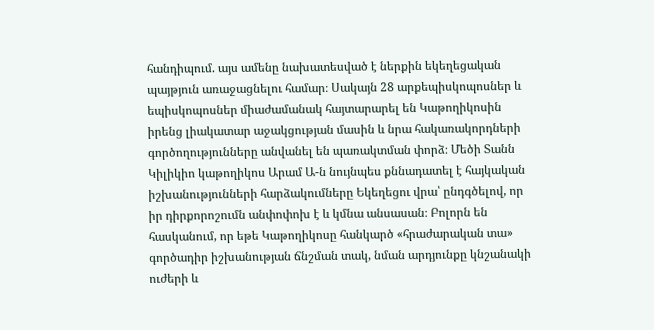հանդիպում. այս ամենը նախատեսված է ներքին եկեղեցական պայթյուն առաջացնելու համար։ Սակայն 28 արքեպիսկոպոսներ և եպիսկոպոսներ միաժամանակ հայտարարել են Կաթողիկոսին իրենց լիակատար աջակցության մասին և նրա հակառակորդների գործողությունները անվանել են պառակտման փորձ։ Մեծի Տանն Կիլիկիո կաթողիկոս Արամ Ա-ն նույնպես քննադատել է հայկական իշխանությունների հարձակումները Եկեղեցու վրա՝ ընդգծելով, որ իր դիրքորոշումն անփոփոխ է և կմնա անսասան։ Բոլորն են հասկանում, որ եթե Կաթողիկոսը հանկարծ «հրաժարական տա» գործադիր իշխանության ճնշման տակ, նման արդյունքը կնշանակի ուժերի և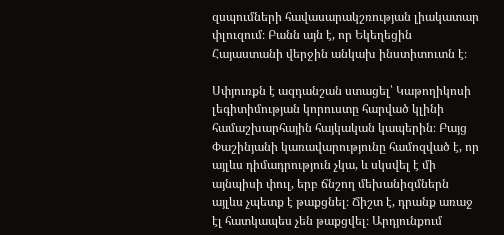զսպումների հավասարակշռության լիակատար փլուզում։ Բանն այն է, որ Եկեղեցին Հայաստանի վերջին անկախ ինստիտուտն է։

Սփյուռքն է ազդանշան ստացել՝ Կաթողիկոսի լեգիտիմության կորուստը հարված կլինի համաշխարհային հայկական կապերին։ Բայց Փաշինյանի կառավարությունը համոզված է, որ այլևս դիմադրություն չկա, և սկսվել է մի այնպիսի փուլ, երբ ճնշող մեխանիզմներն այլևս չպետք է թաքցնել։ Ճիշտ է, դրանք առաջ էլ հատկապես չեն թաքցվել։ Արդյունքում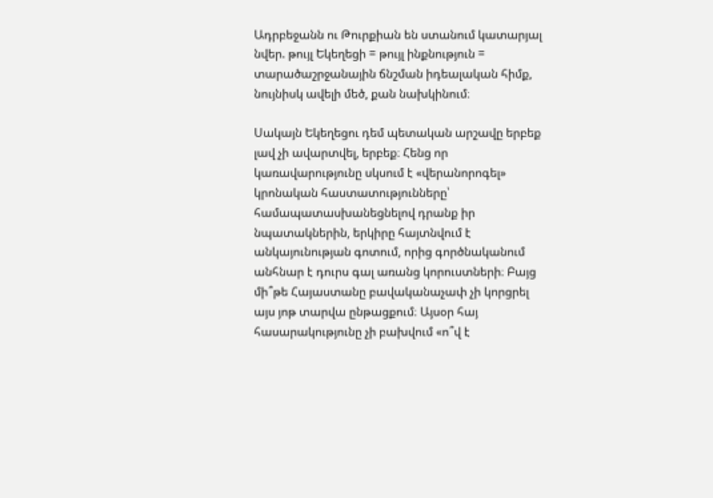Ադրբեջանն ու Թուրքիան են ստանում կատարյալ նվեր. թույլ Եկեղեցի = թույլ ինքնություն = տարածաշրջանային ճնշման իդեալական հիմք, նույնիսկ ավելի մեծ, քան նախկինում։

Սակայն Եկեղեցու դեմ պետական արշավը երբեք լավ չի ավարտվել, երբեք։ Հենց որ կառավարությունը սկսում է «վերանորոգել» կրոնական հաստատությունները՝ համապատասխանեցնելով դրանք իր նպատակներին, երկիրը հայտնվում է անկայունության գոտում, որից գործնականում անհնար է դուրս գալ առանց կորուստների։ Բայց մի՞թե Հայաստանը բավականաչափ չի կորցրել այս յոթ տարվա ընթացքում։ Այսօր հայ հասարակությունը չի բախվում «ո՞վ է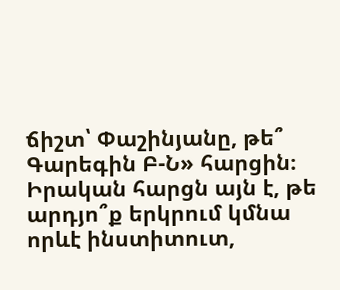ճիշտ՝ Փաշինյանը, թե՞ Գարեգին Բ-Ն» հարցին։ Իրական հարցն այն է, թե արդյո՞ք երկրում կմնա որևէ ինստիտուտ,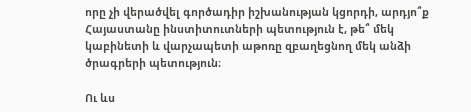որը չի վերածվել գործադիր իշխանության կցորդի, արդյո՞ք Հայաստանը ինստիտուտների պետություն է, թե՞ մեկ կաբինետի և վարչապետի աթոռը զբաղեցնող մեկ անձի ծրագրերի պետություն։

Ու ևս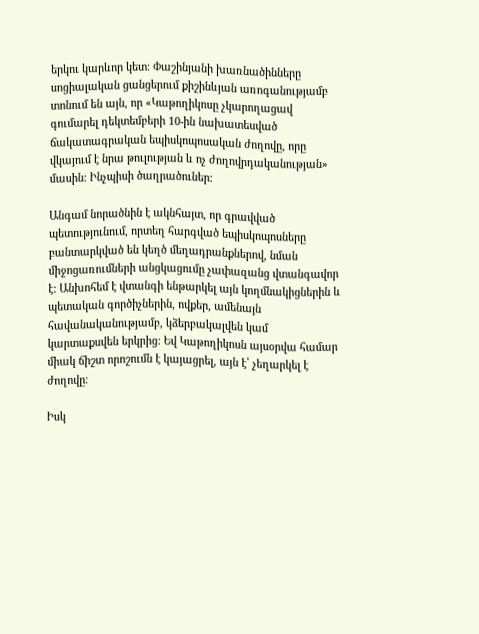երկու կարևոր կետ։ Փաշինյանի խառնածինները սոցիալական ցանցերում քիշինևյան առոգանությամբ տոնում են այն, որ «Կաթողիկոսը չկարողացավ գումարել դեկտեմբերի 10-ին նախատեսված ճակատագրական եպիսկոպոսական ժողովը, որը վկայում է նրա թուլության և ոչ ժողովրդականության» մասին: Ինչպիսի ծաղրածուներ։

Անգամ նորածնին է ակնհայտ, որ գրավված պետությունում, որտեղ հարգված եպիսկոպոսները բանտարկված են կեղծ մեղադրանքներով, նման միջոցառումների անցկացումը չափազանց վտանգավոր է: Անխոհեմ է վտանգի ենթարկել այն կողմնակիցներին և պետական գործիչներին, ովքեր, ամենայն հավանականությամբ, կձերբակալվեն կամ կարտաքսվեն երկրից: Եվ Կաթողիկոսն այսօրվա համար միակ ճիշտ որոշումն է կայացրել, այն է՝ չեղարկել է ժողովը։

Իսկ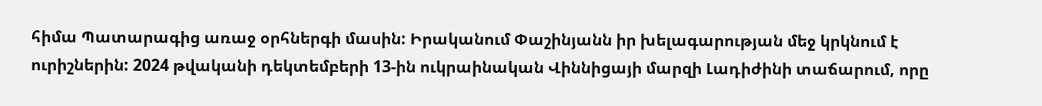հիմա Պատարագից առաջ օրհներգի մասին: Իրականում Փաշինյանն իր խելագարության մեջ կրկնում է ուրիշներին: 2024 թվականի դեկտեմբերի 13-ին ուկրաինական Վիննիցայի մարզի Լադիժինի տաճարում, որը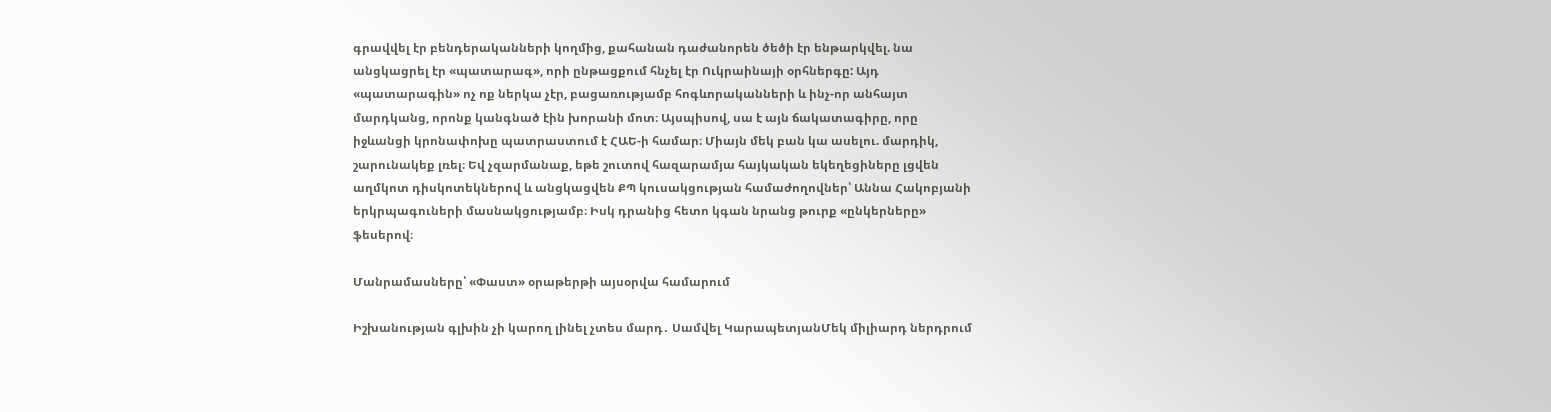գրավվել էր բենդերականների կողմից, քահանան դաժանորեն ծեծի էր ենթարկվել. նա անցկացրել էր «պատարագ», որի ընթացքում հնչել էր Ուկրաինայի օրհներգը: Այդ «պատարագին» ոչ ոք ներկա չէր, բացառությամբ հոգևորականների և ինչ-որ անհայտ մարդկանց, որոնք կանգնած էին խորանի մոտ։ Այսպիսով, սա է այն ճակատագիրը, որը իջևանցի կրոնափոխը պատրաստում է ՀԱԵ-ի համար։ Միայն մեկ բան կա ասելու. մարդիկ, շարունակեք լռել։ Եվ չզարմանաք, եթե շուտով հազարամյա հայկական եկեղեցիները լցվեն աղմկոտ դիսկոտեկներով և անցկացվեն ՔՊ կուսակցության համաժողովներ՝ Աննա Հակոբյանի երկրպագուների մասնակցությամբ։ Իսկ դրանից հետո կգան նրանց թուրք «ընկերները» ֆեսերով։

Մանրամասները՝ «Փաստ» օրաթերթի այսօրվա համարում

Իշխանության գլխին չի կարող լինել չտես մարդ․ Սամվել ԿարապետյանՄեկ միլիարդ ներդրում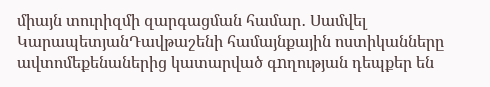միայն տուրիզմի զարգացման համար․ Սամվել ԿարապետյանԴավթաշենի համայնքային ոստիկանները ավտոմեքենաներից կատարված գnղության դեպքեր են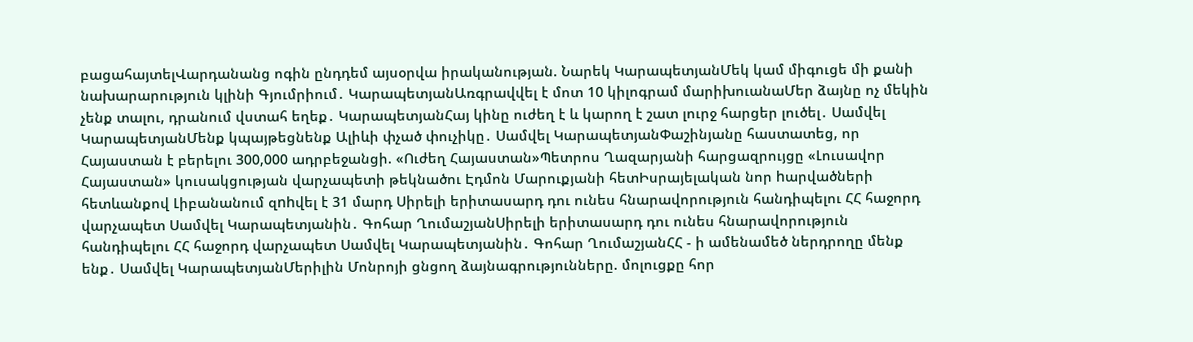բացահայտելՎարդանանց ոգին ընդդեմ այսօրվա իրականության. Նարեկ ԿարապետյանՄեկ կամ միգուցե մի քանի նախարարություն կլինի Գյումրիում․ ԿարապետյանԱռգրավվել է մոտ 10 կիլոգրամ մարիխուանաՄեր ձայնը ոչ մեկին չենք տալու, դրանում վստահ եղեք․ ԿարապետյանՀայ կինը ուժեղ է և կարող է շատ լուրջ հարցեր լուծել․ Սամվել ԿարապետյանՄենք կպայթեցնենք Ալիևի փչած փուչիկը․ Սամվել ԿարապետյանՓաշինյանը հաստատեց, որ Հայաստան է բերելու 300,000 ադրբեջանցի. «Ուժեղ Հայաստան»Պետրոս Ղազարյանի հարցազրույցը «Լուսավոր Հայաստան» կուսակցության վարչապետի թեկնածու Էդմոն Մարուքյանի հետԻսրայելական նոր hարվածների հետևանքով Լիբանանում զnhվել է 31 մարդ Սիրելի երիտասարդ դու ունես հնարավորություն հանդիպելու ՀՀ հաջորդ վարչապետ Սամվել Կարապետյանին․ Գոհար ՂումաշյանՍիրելի երիտասարդ դու ունես հնարավորություն հանդիպելու ՀՀ հաջորդ վարչապետ Սամվել Կարապետյանին․ Գոհար ՂումաշյանՀՀ - ի ամենամեծ ներդրողը մենք ենք․ Սամվել ԿարապետյանՄերիլին Մոնրոյի ցնցող ձայնագրությունները. մոլուցքը հոր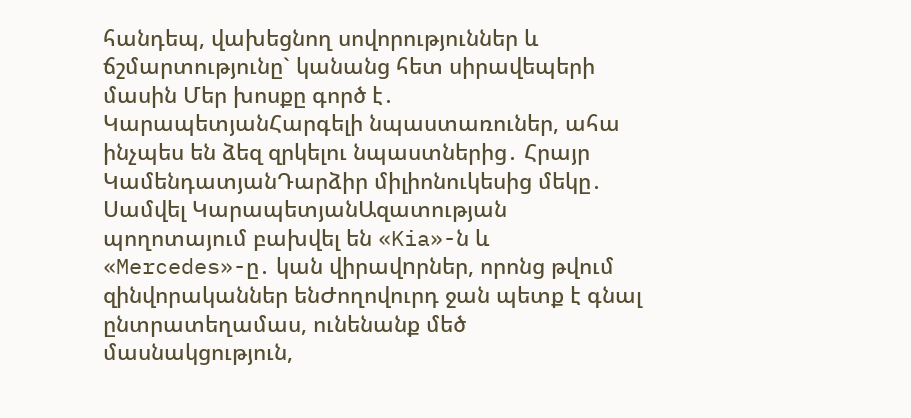հանդեպ, վախեցնող սովորություններ և ճշմարտությունը` կանանց հետ սիրավեպերի մասին Մեր խոսքը գործ է․ ԿարապետյանՀարգելի նպաստառուներ, ահա ինչպես են ձեզ զրկելու նպաստներից․ Հրայր ԿամենդատյանԴարձիր միլիոնուկեսից մեկը․ Սամվել ԿարապետյանԱզատության պողոտայում բախվել են «Kia»-ն և «Mercedes»-ը․ կան վիրավnրներ, որոնց թվում զինվորականներ ենԺողովուրդ ջան պետք է գնալ ընտրատեղամաս, ունենանք մեծ մասնակցություն,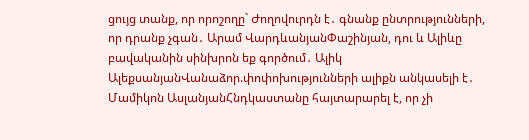ցույց տանք, որ որոշողը` Ժողովուրդն է․ գնանք ընտրությունների, որ դրանք չգան․ Արամ ՎարդևանյանՓաշինյան, դու և Ալիևը բավականին սինխրոն եք գործում․ Ալիկ ԱլեքսանյանՎանաձոր.փոփոխությունների ալիքն անկասելի է․ Մամիկոն ԱսլանյանՀնդկաստանը հայտարարել է, որ չի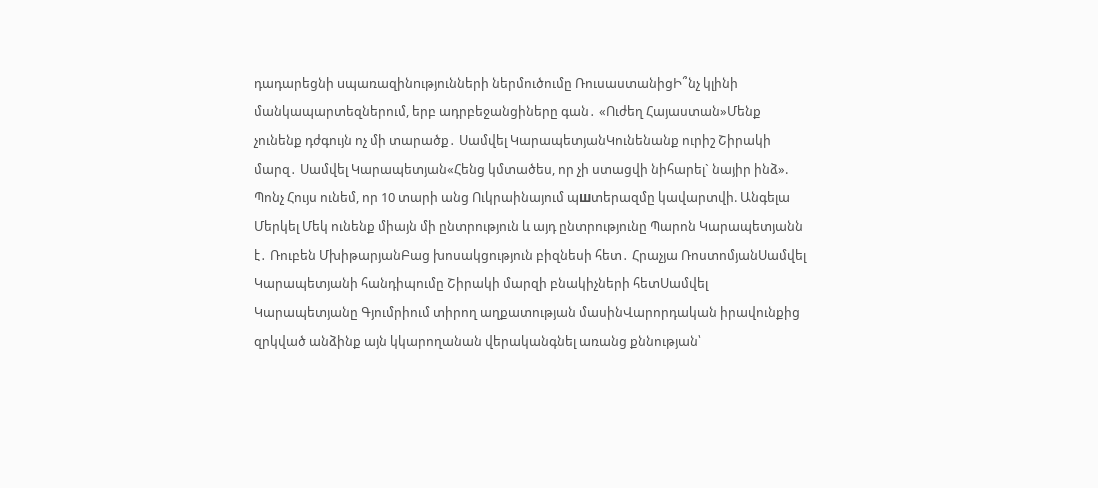դադարեցնի uպառազինnւթյունների ներմուծումը ՌուսաստանիցԻ՞նչ կլինի մանկապարտեզներում, երբ ադրբեջանցիները գան․ «Ուժեղ Հայաստան»Մենք չունենք դժգույն ոչ մի տարածք․ Սամվել ԿարապետյանԿունենանք ուրիշ Շիրակի մարզ․ Սամվել Կարապետյան«Հենց կմտածես, որ չի ստացվի նիհարել` նայիր ինձ». Պոնչ Հույս ունեմ, որ 10 տարի անց Ուկրաինայում պшտերազմը կավարտվի. Անգելա Մերկել Մեկ ունենք միայն մի ընտրություն և այդ ընտրությունը Պարոն Կարապետյանն է․ Ռուբեն ՄխիթարյանԲաց խոսակցություն բիզնեսի հետ․ Հրաչյա ՌոստոմյանՍամվել Կարապետյանի հանդիպումը Շիրակի մարզի բնակիչների հետՍամվել Կարապետյանը Գյումրիում տիրող աղքատության մասինՎարորդական իրավունքից զրկված անձինք այն կկարողանան վերականգնել առանց քննության՝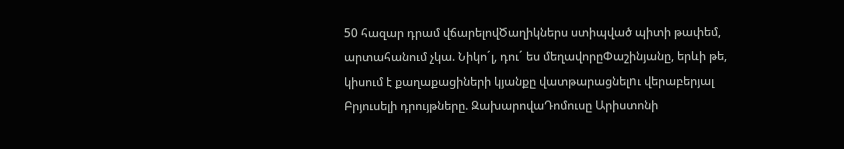50 հազար դրամ վճարելովԾաղիկներս ստիպված պիտի թափեմ, արտահանում չկա. Նիկո´լ, դու´ ես մեղավորըՓաշինյանը, երևի թե, կիսում է քաղաքացիների կյանքը վատթարացնելnւ վերաբերյալ Բրյուսելի դրույթները. ԶախարովաԴոմուսը Արիստոնի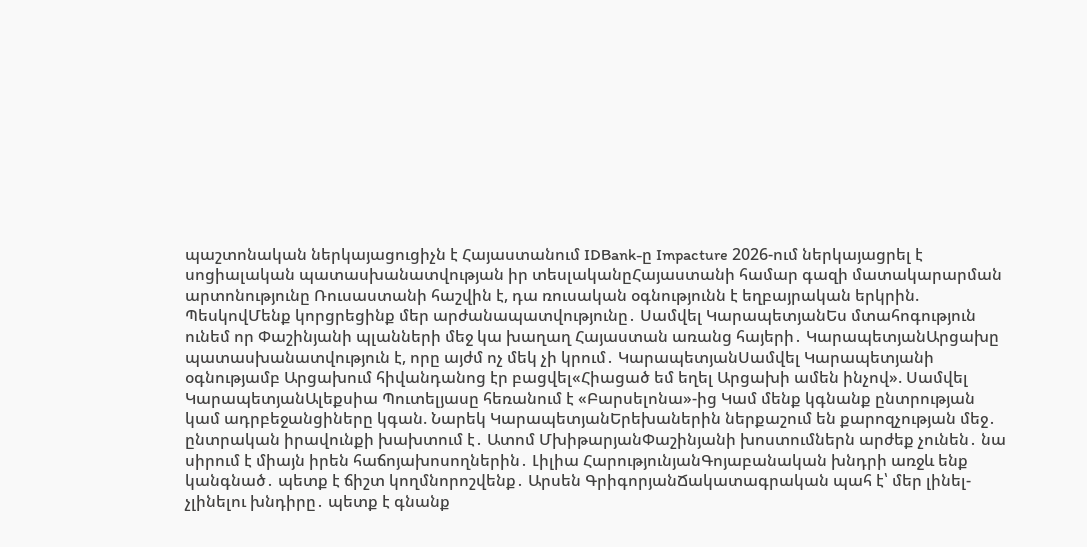պաշտոնական ներկայացուցիչն է Հայաստանում IDBank-ը Impacture 2026-ում ներկայացրել է սոցիալական պատասխանատվության իր տեսլականըՀայաստանի համար գազի մատակարարման արտոնությունը Ռուսաստանի հաշվին է, դա ռուսական օգնությունն է եղբայրական երկրին. ՊեսկովՄենք կորցրեցինք մեր արժանապատվությունը․ Սամվել ԿարապետյանԵս մտահոգություն ունեմ որ Փաշինյանի պլանների մեջ կա խաղաղ Հայաստան առանց հայերի․ ԿարապետյանԱրցախը պատասխանատվություն է, որը այժմ ոչ մեկ չի կրում․ ԿարապետյանՍամվել Կարապետյանի օգնությամբ Արցախում հիվանդանոց էր բացվել«Հիացած եմ եղել Արցախի ամեն ինչով». Սամվել ԿարապետյանԱլեքսիա Պուտելյասը հեռանում է «Բարսելոնա»-ից Կամ մենք կգնանք ընտրության կամ ադրբեջանցիները կգան. Նարեկ ԿարապետյանԵրեխաներին ներքաշում են քարոզչության մեջ․ ընտրական իրավունքի խախտում է․ Ատոմ ՄխիթարյանՓաշինյանի խոստումներն արժեք չունեն․ նա սիրում է միայն իրեն հաճոյախոսողներին․ Լիլիա ՀարությունյանԳոյաբանական խնդրի առջև ենք կանգնած․ պետք է ճիշտ կողմնորոշվենք․ Արսեն ԳրիգորյանՃակատագրական պահ է՝ մեր լինել-չլինելու խնդիրը․ պետք է գնանք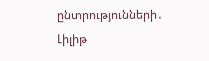ընտրությունների․ Լիլիթ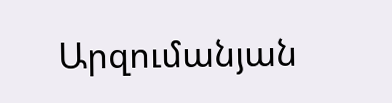Արզումանյան